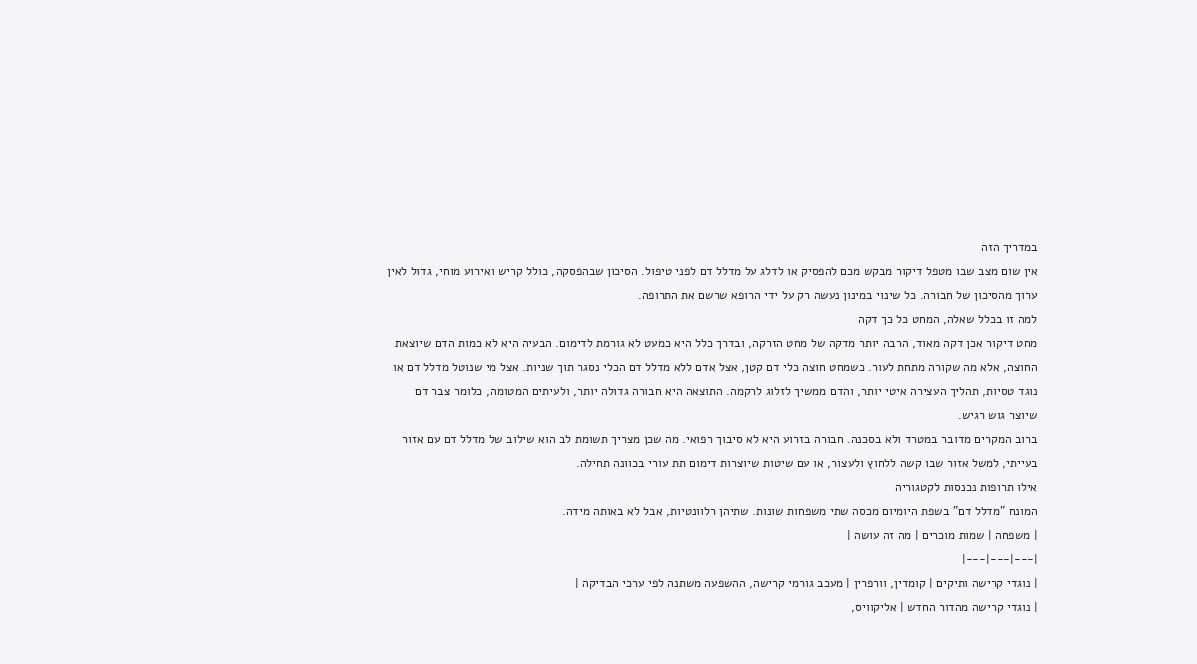במדריך הזה
אין שום מצב שבו מטפל דיקור מבקש מכם להפסיק או לדלג על מדלל דם לפני טיפול. הסיכון שבהפסקה, כולל קריש ואירוע מוחי, גדול לאין ערוך מהסיכון של חבורה. כל שינוי במינון נעשה רק על ידי הרופא שרשם את התרופה.
למה זו בכלל שאלה, המחט כל כך דקה
מחט דיקור אכן דקה מאוד, הרבה יותר מדקה של מחט הזרקה, ובדרך כלל היא כמעט לא גורמת לדימום. הבעיה היא לא כמות הדם שיוצאת החוצה, אלא מה שקורה מתחת לעור. כשמחט חוצה כלי דם קטן, אצל אדם ללא מדלל דם הכלי נסגר תוך שניות. אצל מי שנוטל מדלל דם או נוגד טסיות, תהליך העצירה איטי יותר, והדם ממשיך לזלוג לרקמה. התוצאה היא חבורה גדולה יותר, ולעיתים המטומה, כלומר צבר דם שיוצר גוש רגיש.
ברוב המקרים מדובר במטרד ולא בסכנה. חבורה בזרוע היא לא סיבוך רפואי. מה שכן מצריך תשומת לב הוא שילוב של מדלל דם עם אזור בעייתי, למשל אזור שבו קשה ללחוץ ולעצור, או עם שיטות שיוצרות דימום תת עורי בכוונה תחילה.
אילו תרופות נכנסות לקטגוריה
המונח "מדלל דם" בשפת היומיום מכסה שתי משפחות שונות. שתיהן רלוונטיות, אבל לא באותה מידה.
| משפחה | שמות מוכרים | מה זה עושה |
|---|---|---|
| נוגדי קרישה ותיקים | קומדין, וורפרין | מעכב גורמי קרישה, ההשפעה משתנה לפי ערכי הבדיקה |
| נוגדי קרישה מהדור החדש | אליקוויס,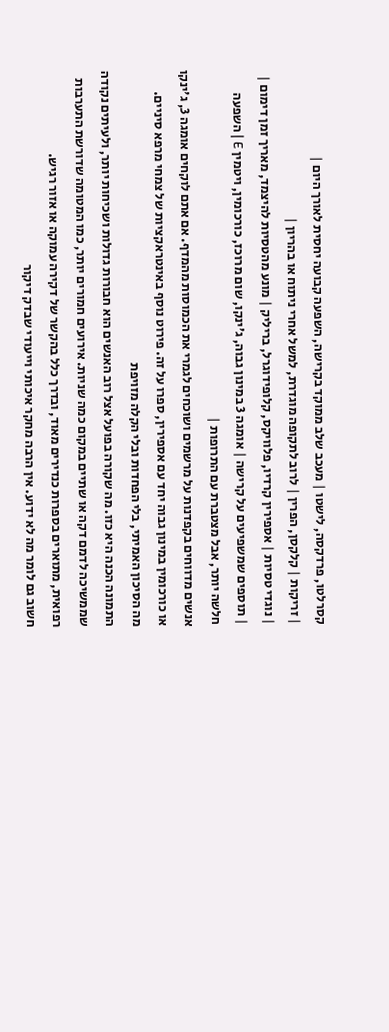קסרלטו, פרדקסה, לישטו | מעכב שלב ממוקד בקרישה, השפעה קבועה יחסית לאורך היום |
| זריקות | קלקסן, הפרין | לרוב לתקופה מוגדרת, למשל אחרי ניתוח או בהריון |
| נוגדי טסיות | אספירין קרדיו, פלוויקס, קלופידוגרל, בריליק | מונע מהטסיות להיצמד, מאריך זמן דימום |
| תוספים שמשפיעים על קרישה | אומגה 3 במינון גבוה, ג'ינקו, שום מרוכז, כורכומין, ויטמין E | השפעה חלשה יותר, אבל מצטברת עם התרופות |
אנשים מדווחים בקפדנות על מרשמים ושוכחים לגמרי את הכמוסות מהמדף. אם אתם לוקחים אומגה 3, ג'ינקו או כורכומין במינון גבוה יחד עם אספירין, ספרו על זה. פירוט נוסף באינטראקציות של צמחי מרפא סיניים.
מה הסיכון האמיתי, בלי הפחדות ובלי הקלה מזויפת
התמונה הכנה היא כזו. מה שקורה בפועל אצל רוב האנשים הוא חבורות גדולות ושכיחות יותר, ולעיתים נקודה שממשיכה לדמם דקה או שתיים במקום כמה שניות. אירועים חמורים יותר, כמו המטומה שדורשת התערבות רפואית, מתוארים בספרות כנדירים מאוד, ובדרך כלל בהקשר של דקירה עמוקה או אזור רגיש.
חשוב גם לומר מה לא ידוע. אין הרבה מחקר איכותי וייעודי שבדק דיקור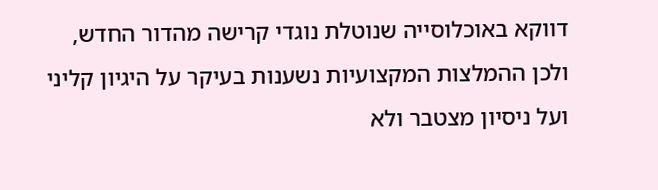דווקא באוכלוסייה שנוטלת נוגדי קרישה מהדור החדש, ולכן ההמלצות המקצועיות נשענות בעיקר על היגיון קליני ועל ניסיון מצטבר ולא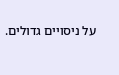על ניסויים גדולים.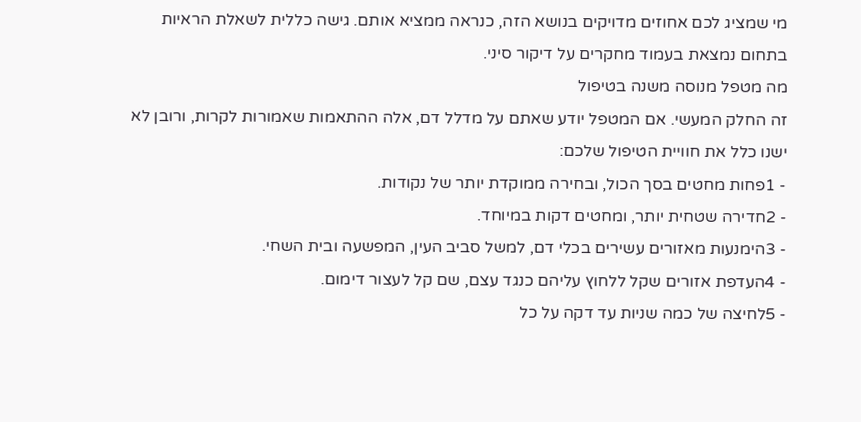מי שמציג לכם אחוזים מדויקים בנושא הזה, כנראה ממציא אותם. גישה כללית לשאלת הראיות בתחום נמצאת בעמוד מחקרים על דיקור סיני.
מה מטפל מנוסה משנה בטיפול
זה החלק המעשי. אם המטפל יודע שאתם על מדלל דם, אלה ההתאמות שאמורות לקרות, ורובן לא ישנו כלל את חוויית הטיפול שלכם:
- 1פחות מחטים בסך הכול, ובחירה ממוקדת יותר של נקודות.
- 2חדירה שטחית יותר, ומחטים דקות במיוחד.
- 3הימנעות מאזורים עשירים בכלי דם, למשל סביב העין, המפשעה ובית השחי.
- 4העדפת אזורים שקל ללחוץ עליהם כנגד עצם, שם קל לעצור דימום.
- 5לחיצה של כמה שניות עד דקה על כל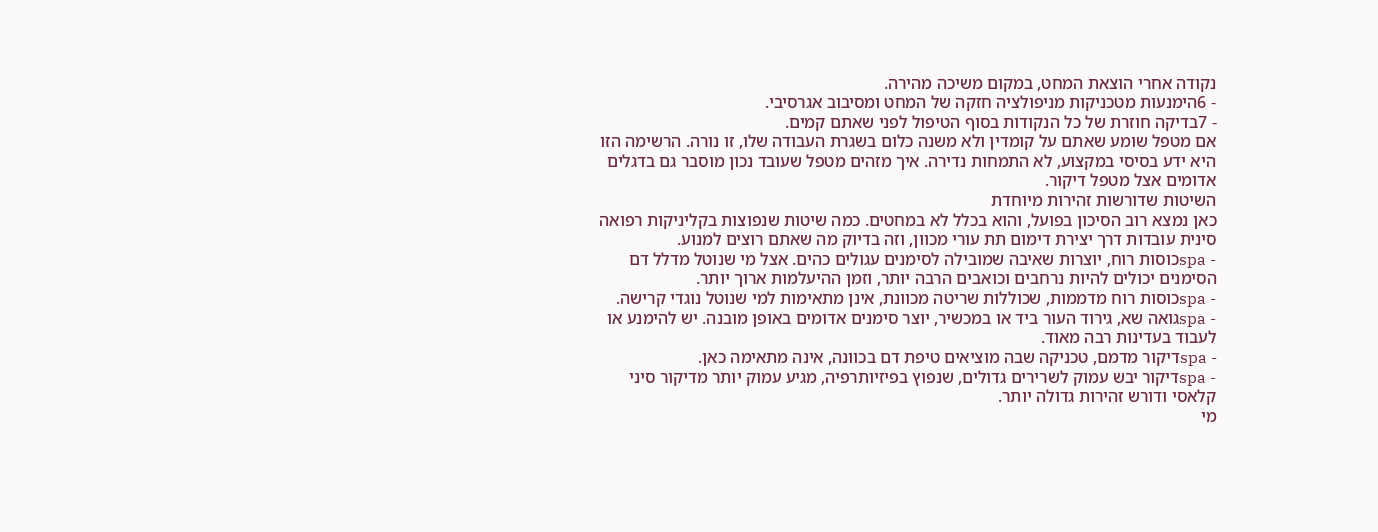נקודה אחרי הוצאת המחט, במקום משיכה מהירה.
- 6הימנעות מטכניקות מניפולציה חזקה של המחט ומסיבוב אגרסיבי.
- 7בדיקה חוזרת של כל הנקודות בסוף הטיפול לפני שאתם קמים.
אם מטפל שומע שאתם על קומדין ולא משנה כלום בשגרת העבודה שלו, זו נורה. הרשימה הזו היא ידע בסיסי במקצוע, לא התמחות נדירה. איך מזהים מטפל שעובד נכון מוסבר גם בדגלים אדומים אצל מטפל דיקור.
השיטות שדורשות זהירות מיוחדת
כאן נמצא רוב הסיכון בפועל, והוא בכלל לא במחטים. כמה שיטות שנפוצות בקליניקות רפואה סינית עובדות דרך יצירת דימום תת עורי מכוון, וזה בדיוק מה שאתם רוצים למנוע.
- spaכוסות רוח, יוצרות שאיבה שמובילה לסימנים עגולים כהים. אצל מי שנוטל מדלל דם הסימנים יכולים להיות נרחבים וכואבים הרבה יותר, וזמן ההיעלמות ארוך יותר.
- spaכוסות רוח מדממות, שכוללות שריטה מכוונת, אינן מתאימות למי שנוטל נוגדי קרישה.
- spaגואה שא, גירוד העור ביד או במכשיר, יוצר סימנים אדומים באופן מובנה. יש להימנע או לעבוד בעדינות רבה מאוד.
- spaדיקור מדמם, טכניקה שבה מוציאים טיפת דם בכוונה, אינה מתאימה כאן.
- spaדיקור יבש עמוק לשרירים גדולים, שנפוץ בפיזיותרפיה, מגיע עמוק יותר מדיקור סיני קלאסי ודורש זהירות גדולה יותר.
מי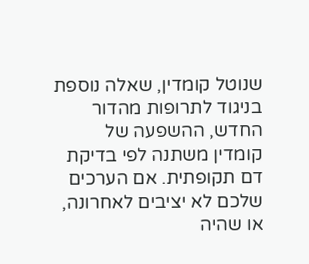שנוטל קומדין, שאלה נוספת
בניגוד לתרופות מהדור החדש, ההשפעה של קומדין משתנה לפי בדיקת דם תקופתית. אם הערכים שלכם לא יציבים לאחרונה, או שהיה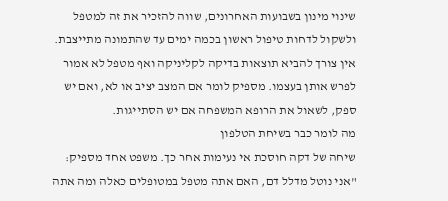שינוי מינון בשבועות האחרונים, שווה להזכיר את זה למטפל ולשקול לדחות טיפול ראשון בכמה ימים עד שהתמונה מתייצבת.
אין צורך להביא תוצאות בדיקה לקליניקה ואף מטפל לא אמור לפרש אותן בעצמו. מספיק לומר אם המצב יציב או לא, ואם יש ספק, לשאול את הרופא המשפחה אם יש הסתייגות.
מה לומר כבר בשיחת הטלפון
שיחה של דקה חוסכת אי נעימות אחר כך. משפט אחד מספיק: "אני נוטל מדלל דם, האם אתה מטפל במטופלים כאלה ומה אתה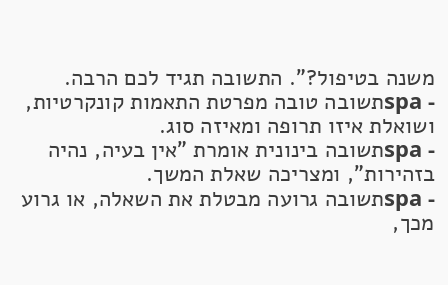משנה בטיפול?". התשובה תגיד לכם הרבה.
- spaתשובה טובה מפרטת התאמות קונקרטיות, ושואלת איזו תרופה ומאיזה סוג.
- spaתשובה בינונית אומרת "אין בעיה, נהיה בזהירות", ומצריכה שאלת המשך.
- spaתשובה גרועה מבטלת את השאלה, או גרוע מכך,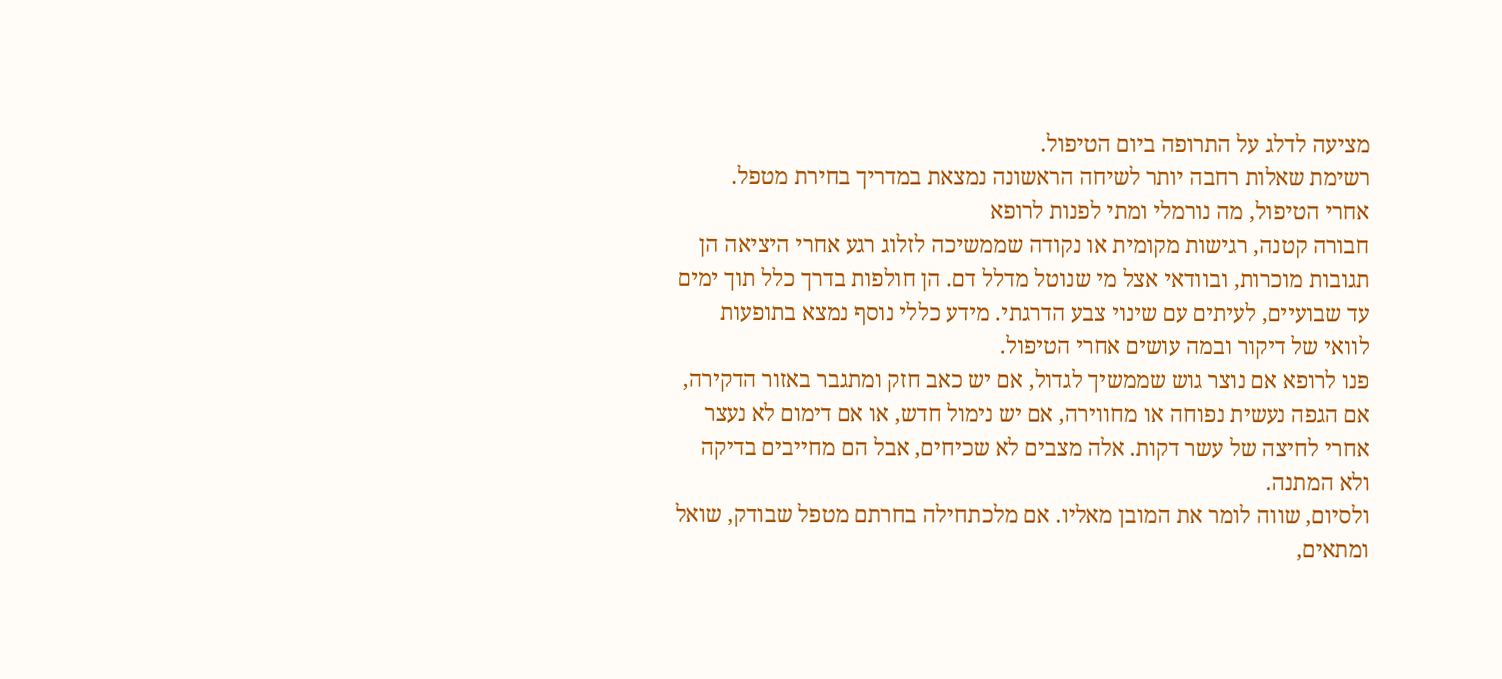מציעה לדלג על התרופה ביום הטיפול.
רשימת שאלות רחבה יותר לשיחה הראשונה נמצאת במדריך בחירת מטפל.
אחרי הטיפול, מה נורמלי ומתי לפנות לרופא
חבורה קטנה, רגישות מקומית או נקודה שממשיכה לזלוג רגע אחרי היציאה הן תגובות מוכרות, ובוודאי אצל מי שנוטל מדלל דם. הן חולפות בדרך כלל תוך ימים עד שבועיים, לעיתים עם שינוי צבע הדרגתי. מידע כללי נוסף נמצא בתופעות לוואי של דיקור ובמה עושים אחרי הטיפול.
פנו לרופא אם נוצר גוש שממשיך לגדול, אם יש כאב חזק ומתגבר באזור הדקירה, אם הגפה נעשית נפוחה או מחווירה, אם יש נימול חדש, או אם דימום לא נעצר אחרי לחיצה של עשר דקות. אלה מצבים לא שכיחים, אבל הם מחייבים בדיקה ולא המתנה.
ולסיום, שווה לומר את המובן מאליו. אם מלכתחילה בחרתם מטפל שבודק, שואל ומתאים,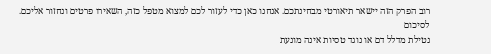רוב הפרק הזה יישאר תיאורטי מבחינתכם. אנחנו כאן כדי לעזור לכם למצוא מטפל כזה, השאירו פרטים ונחזור אליכם.
לסיכום
נטילת מדלל דם או נוגד טסיות אינה מונעת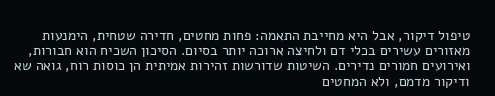טיפול דיקור, אבל היא מחייבת התאמה: פחות מחטים, חדירה שטחית, הימנעות מאזורים עשירים בכלי דם ולחיצה ארוכה יותר בסיום. הסיכון השכיח הוא חבורות, ואירועים חמורים נדירים. השיטות שדורשות זהירות אמיתית הן כוסות רוח, גואה שא ודיקור מדמם, ולא המחטים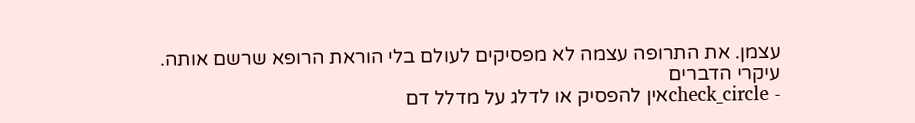עצמן. את התרופה עצמה לא מפסיקים לעולם בלי הוראת הרופא שרשם אותה.
עיקרי הדברים
- check_circleאין להפסיק או לדלג על מדלל דם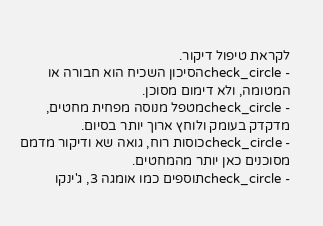לקראת טיפול דיקור.
- check_circleהסיכון השכיח הוא חבורה או המטומה, ולא דימום מסוכן.
- check_circleמטפל מנוסה מפחית מחטים, מדקדק בעומק ולוחץ ארוך יותר בסיום.
- check_circleכוסות רוח, גואה שא ודיקור מדמם מסוכנים כאן יותר מהמחטים.
- check_circleתוספים כמו אומגה 3, ג'ינקו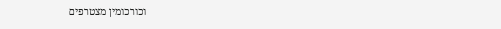וכורכומין מצטרפים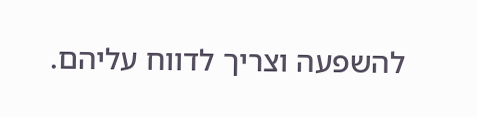להשפעה וצריך לדווח עליהם.